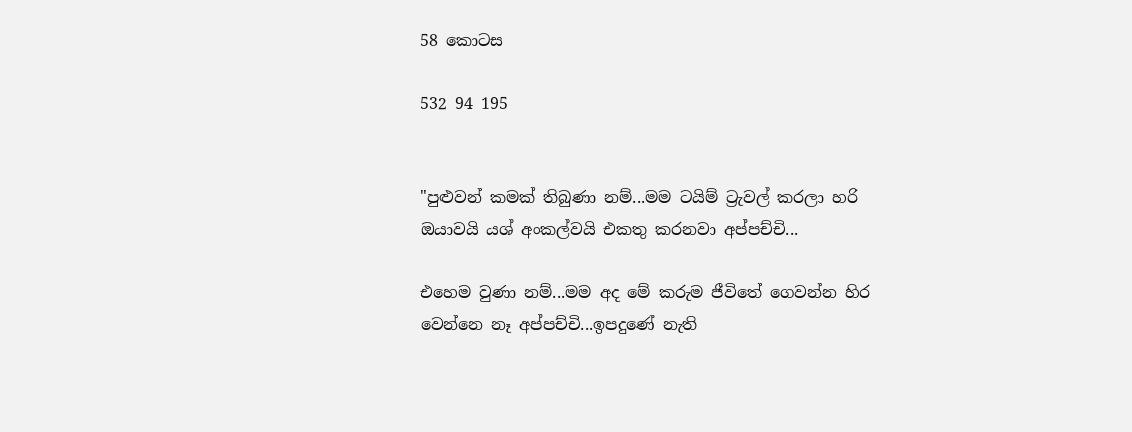58 කොටස

532 94 195


"පුළුවන් කමක් තිබුණා නම්...මම ටයිම් ට්‍රැවල් කරලා හරි ඔයාවයි යශ් අංකල්වයි එකතු කරනවා අප්පච්චි...

එහෙම වුණා නම්...මම අද මේ කරුම ජීවිතේ ගෙවන්න හිර වෙන්නෙ නෑ අප්පච්චි...ඉපදුණේ නැති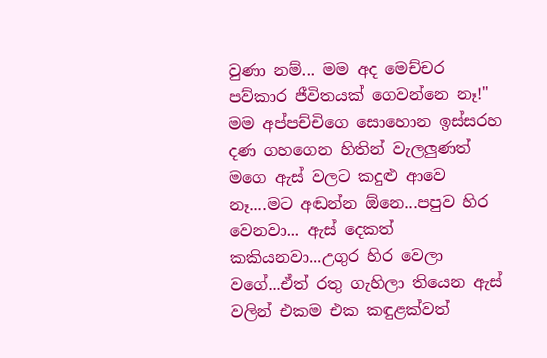වුණා නම්... මම අද මෙච්චර පව්කාර ජීවිතයක් ගෙවන්නෙ නෑ!"
මම අප්පච්චිගෙ සොහොන ඉස්සරහ දණ ගහගෙන හිතින් වැලලුණත් මගෙ ඇස් වලට කදුළු ආවෙ නෑ....මට අඬන්න ඕනෙ...පපුව හිර වෙනවා... ඇස් දෙකත් කකියනවා...උගුර හිර වෙලා වගේ...ඒත් රතු ගැහිලා තියෙන ඇස් වලින් එකම එක කඳුළක්වත්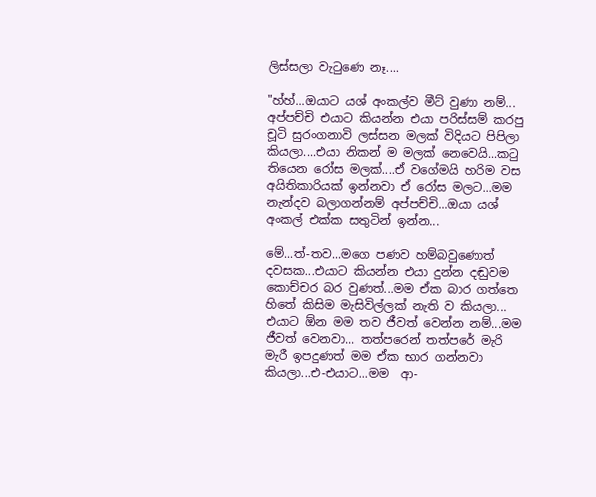ලිස්සලා වැටුණෙ නෑ....

"හ්හ්...ඔයාට යශ් අංකල්ව මීට් වුණා නම්... අප්පච්චි එයාට කියන්න එයා පරිස්සම් කරපු චූටි සුරංගනාවි ලස්සන මලක් විදියට පිපිලා කියලා....එයා නිකන් ම මලක් නෙවෙයි...කටු තියෙන රෝස මලක්....ඒ වගේමයි හරිම වස අයිතිකාරියක් ඉන්නවා ඒ රෝස මලට...මම නැන්දව බලාගන්නම් අප්පච්චි...ඔයා යශ් අංකල් එක්ක සතුටින් ඉන්න...

මේ...ත්-තව...මගෙ පණව හම්බවුණොත් දවසක...එයාට කියන්න එයා දුන්න දඬුවම කොච්චර බර වුණත්...මම ඒක බාර ගත්තෙ හිතේ කිසිම මැසිවිල්ලක් නැති ව කියලා... එයාට ඕන මම තව ජීවත් වෙන්න නම්...මම ජීවත් වෙනවා... තත්පරෙන් තත්පරේ මැරි මැරී ඉපදුණත් මම ඒක භාර ගන්නවා කියලා...එ-එයාට...මම  ආ-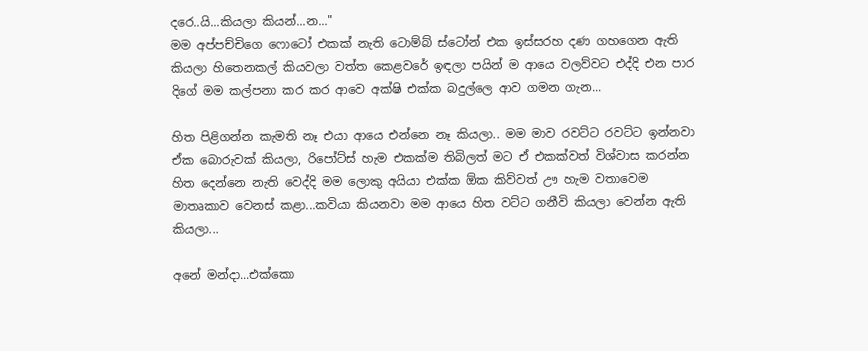දරෙ..යි...කියලා කියන්...න..."
මම අප්පච්චිගෙ ෆොටෝ එකක් නැති ටොම්බ් ස්ටෝන් එක ඉස්සරහ දණ ගහගෙන ඇති කියලා හිතෙනකල් කියවලා වත්ත කෙළවරේ ඉඳලා පයින් ම ආයෙ වලව්වට එද්දි එන පාර දිගේ මම කල්පනා කර කර ආවෙ අක්ෂි එක්ක බදුල්ලෙ ආව ගමන ගැන...

හිත පිළිගන්න කැමති නෑ එයා ආයෙ එන්නෙ නෑ කියලා.. මම මාව රවට්ට රවට්ට ඉන්නවා ඒක බොරුවක් කියලා, රිපෝට්ස් හැම එකක්ම තිබිලත් මට ඒ එකක්වත් විශ්වාස කරන්න හිත දෙන්නෙ නැති වෙද්දි මම ලොකු අයියා එක්ක ඕක කිව්වත් ඌ හැම වතාවෙම මාතෘකාව වෙනස් කළා...කවියා කියනවා මම ආයෙ හිත වට්ට ගනීවි කියලා වෙන්න ඇති කියලා...

අනේ මන්දා...එක්කො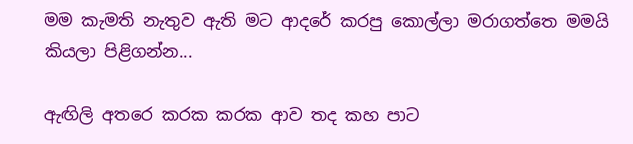මම කැමති නැතුව ඇති මට ආදරේ කරපු කොල්ලා මරාගත්තෙ මමයි කියලා පිළිගන්න...

ඇඟිලි අතරෙ කරක කරක ආව තද කහ පාට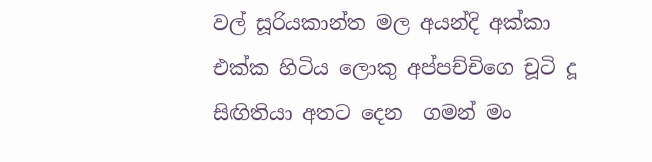වල් සූරියකාන්ත මල අයන්දි අක්කා එක්ක හිටිය ලොකු අප්පච්චිගෙ චූටි දූ සිඟිතියා අතට දෙන  ගමන් මං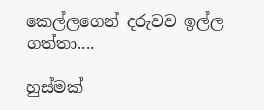කෙල්ලගෙන් දරුවව ඉල්ල ගත්තා....

හුස්මක්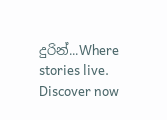දුරින්...Where stories live. Discover now